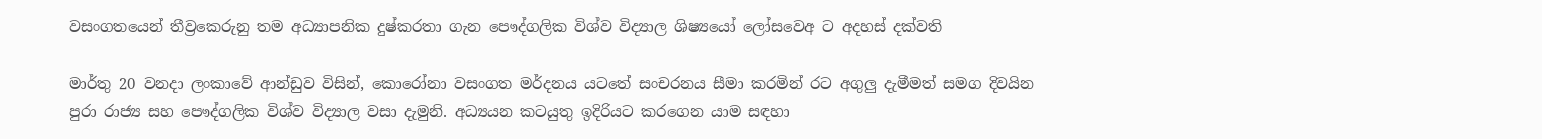වසංගතයෙන් තීව්‍ර‍කෙරුනු තම අධ්‍යාපනික දුෂ්කරතා ගැන පෞද්ගලික විශ්ව විද්‍යාල ශිෂ්‍යයෝ ලෝසවෙඅ ට අදහස් දක්වති

මාර්තු 20 වනදා ලංකාවේ ආන්ඩුව විසින්, කොරෝනා වසංගත මර්දනය යටතේ සංචරනය සීමා කරමින් රට අගුලු දැමීමත් සමග දිවයින පුරා රාජ්‍ය සහ පෞද්ගලික විශ්ව විද්‍යාල වසා දැමුනි. අධ්‍යයන කටයුතු ඉදිරියට කරගෙන යාම සඳහා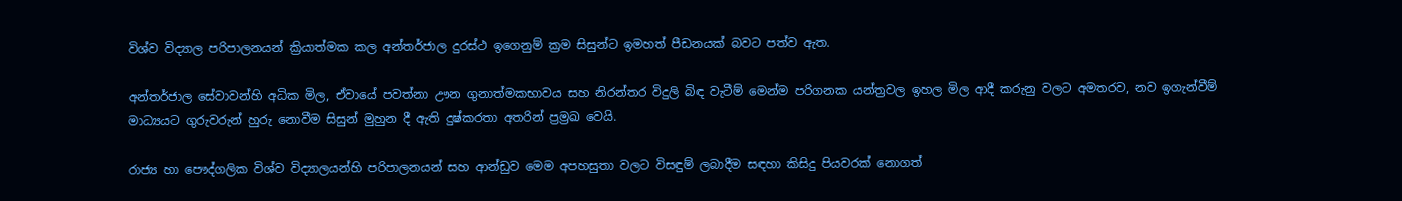විශ්ව විද්‍යාල පරිපාලනයන් ක්‍රියාත්මක කල අන්තර්ජාල දුරස්ථ ඉගෙනුම් ක්‍රම සිසුන්ට ඉමහත් පීඩනයක් බවට පත්ව ඇත.

අන්තර්ජාල සේවාවන්හි අධික මිල, ඒවායේ පවත්නා ඌන ගුනාත්මකභාවය සහ නිරන්තර විදුලි බිඳ වැටීම් මෙන්ම පරිගනක යන්ත්‍රවල ඉහල මිල ආදී කරුනු වලට අමතරව, නව ඉගැන්වීම් මාධ්‍යයට ගුරුවරුන් හුරු නොවීම සිසුන් මුහුන දී ඇති දුෂ්කරතා අතරින් ප්‍රම්‍රඛ වෙයි.

රාජ්‍ය හා පෞද්ගලික විශ්ව විද්‍යාලයන්හි පරිපාලනයන් සහ ආන්ඩුව මෙම අපහසුතා වලට විසඳුම් ලබාදීම සඳහා කිසිදු පියවරක් නොගත්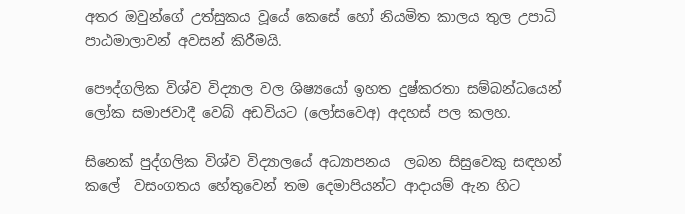අතර ඔවුන්ගේ උත්සුකය වූයේ කෙසේ හෝ නියමිත කාලය තුල උපාධි පාඨමාලාවන් අවසන් කිරීමයි.

පෞද්ගලික විශ්ව විද්‍යාල වල ශිෂ්‍යයෝ ඉහත දුෂ්කරතා සම්බන්ධයෙන් ලෝක සමාජවාදී වෙබ් අඩවියට (ලෝසවෙඅ) අදහස් පල කලහ.

සිනෙක් පුද්ගලික විශ්ව විද්‍යාලයේ අධ්‍යාපනය  ලබන සිසුවෙකු සඳහන් කලේ  වසංගතය හේතුවෙන් තම දෙමාපියන්ට ආදායම් ඇන හිට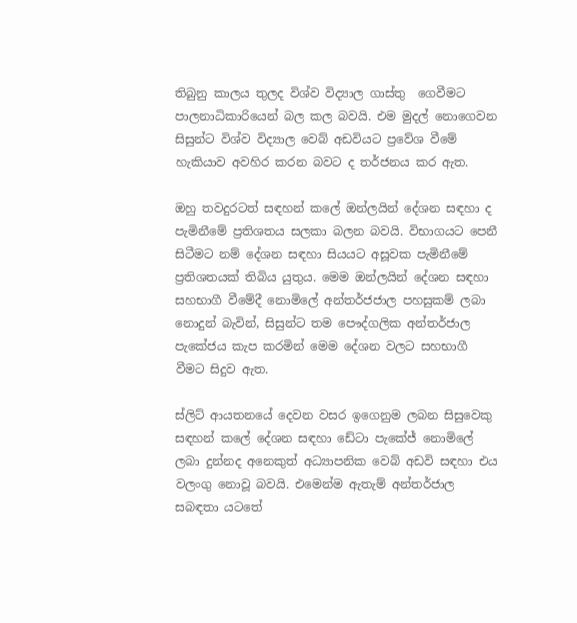තිබුනු කාලය තුලද විශ්ව විද්‍යාල ගාස්තු  ගෙවීමට පාලනාධිකාරියෙන් බල කල බවයි. එම මුදල් නොගෙවන සිසුන්ට විශ්ව විද්‍යාල වෙබ් අඩවියට ප්‍රවේශ වීමේ හැකියාව අවහිර කරන බවට ද තර්ජනය කර ඇත.

ඔහු තවදුරටත් සඳහන් කලේ ඔන්ලයින් දේශන සඳහා ද පැමිනීමේ ප්‍රතිශතය සලකා බලන බවයි. විභාගයට පෙනී සිටීමට නම් දේශන සඳහා සියයට අසූවක පැමිනීමේ ප්‍රතිශතයක් තිබිය යුතුය. මෙම ඔන්ලයින් දේශන සඳහා සහභාගී වීමේදී නොමිලේ අන්තර්ජජාල පහසුකම් ලබා නොදුන් බැවින්, සිසුන්ට තම පෞද්ගලික අන්තර්ජාල පැකේජය කැප කරමින් මෙම දේශන වලට සහභාගී වීමට සිදුව ඇත.

ස්ලිට් ආයතනයේ දෙවන වසර ඉගෙනුම ලබන සිසුවෙකු සඳහන් කලේ දේශන සඳහා ඩේටා පැකේජ් නොමිලේ ලබා දුන්නද අනෙකුත් අධ්‍යාපනික වෙබ් අඩවි සඳහා එය වලංගු නොවූ බවයි. එමෙන්ම ඇතැම් අන්තර්ජාල සබඳතා යටතේ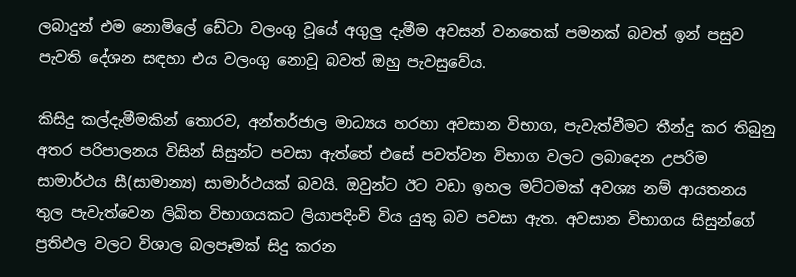ලබාදුන් එම නොමිලේ ඩේටා වලංගු වූයේ අගුලු දැමීම අවසන් වනතෙක් පමනක් බවත් ඉන් පසුව පැවති දේශන සඳහා එය වලංගු නොවූ බවත් ඔහු පැවසුවේය.

කිසිදු කල්දැමීමකින් තොරව, අන්තර්ජාල මාධ්‍යය හරහා අවසාන විභාග, පැවැත්වීමට තීන්දු කර තිබුනු අතර පරිපාලනය විසින් සිසුන්ට පවසා ඇත්තේ එසේ පවත්වන විභාග වලට ලබාදෙන උපරිම සාමාර්ථය සී(සාමාන්‍ය) සාමාර්ථයක් බවයි. ඔවුන්ට ඊට වඩා ඉහල මට්ටමක් අවශ්‍ය නම් ආයතනය තුල පැවැත්වෙන ලිඛිත විභාගයකට ලියාපදිංචි විය යුතු බව පවසා ඇත. අවසාන විභාගය සිසුන්ගේ ප්‍රතිඵල වලට විශාල බලපෑමක් සිදු කරන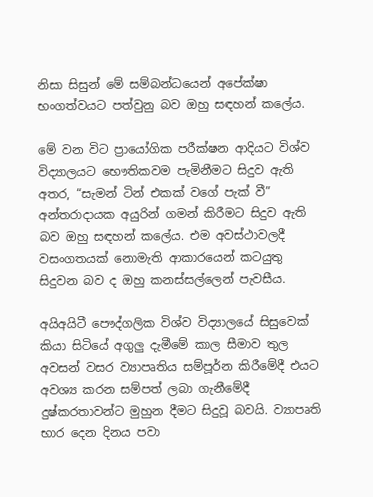නිසා සිසුන් මේ සම්බන්ධයෙන් අපේක්ෂා භංගත්වයට පත්වුනු බව ඔහු සඳහන් කලේය.

මේ වන විට ප්‍රායෝගික පරීක්ෂන ආදියට විශ්ව විද්‍යාලයට භෞතිකවම පැමිනීමට සිදුව ඇති අතර, “සැමන් ටින් එකක් වගේ පැක් වී” අන්තරාදායක අයුරින් ගමන් කිරීමට සිදුව ඇති බව ඔහු සඳහන් කලේය. එම අවස්ථාවලදී  වසංගතයක් නොමැති ආකාරයෙන් කටයුතු සිදුවන බව ද ඔහු කනස්සල්ලෙන් පැවසීය.

අයිඅයිටී පෞද්ගලික විශ්ව විද්‍යාලයේ සිසුවෙක් කියා සිටියේ අගුලු දැමීමේ කාල සීමාව තුල අවසන් වසර ව්‍යාපෘතිය සම්පූර්න කිරීමේදී එයට අවශ්‍ය කරන සම්පත් ලබා ගැනීමේදී දුෂ්කරතාවන්ට මුහුන දීමට සිදුවූ බවයි. ව්‍යාපෘති භාර දෙන දිනය පවා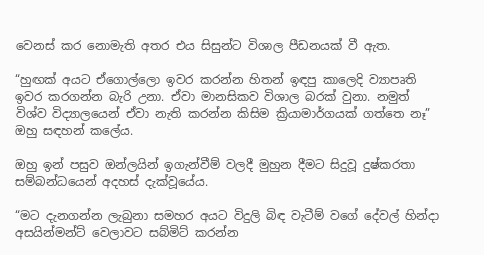වෙනස් කර නොමැති අතර එය සිසුන්ට විශාල පීඩනයක් වී ඇත.

“හුඟක් අයට ඒගොල්ලො ඉවර කරන්න හිතන් ඉඳපු කාලෙදි ව්‍යාපෘති ඉවර කරගන්න බැරි උනා. ඒවා මානසිකව විශාල බරක් වුනා. නමුත් විශ්ව විද්‍යාලයෙන් ඒවා නැති කරන්න කිසිම ක්‍රියාමාර්ගයක් ගත්තෙ නෑ” ඔහු සඳහන් කලේය.

ඔහු ඉන් පසුව ඔන්ලයින් ඉගැන්වීම් වලදී මුහුන දීමට සිදුවූ දුෂ්කරතා සම්බන්ධයෙන් අදහස් දැක්වූයේය.

“මට දැනගන්න ලැබුනා සමහර අයට විදුලි බිඳ වැටීම් වගේ දේවල් හින්දා අසයින්මන්ට් වෙලාවට සබ්මිට් කරන්න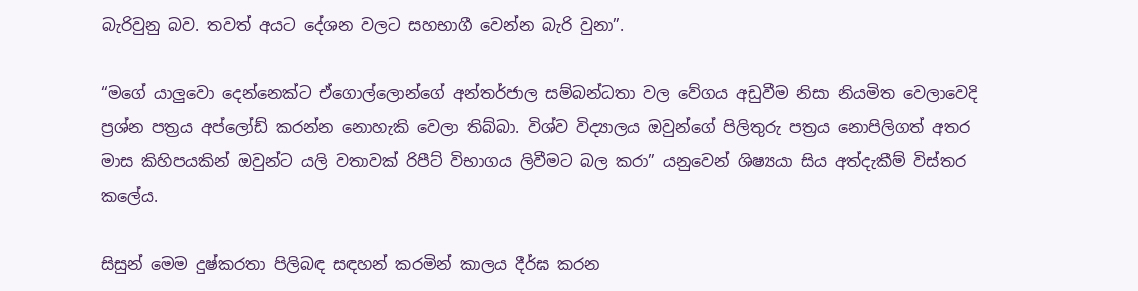බැරිවුනු බව. තවත් අයට දේශන වලට සහභාගී වෙන්න බැරි වුනා”.

“මගේ යාලුවො දෙන්නෙක්ට ඒගොල්ලොන්ගේ අන්තර්ජාල සම්බන්ධතා වල වේගය අඩුවීම නිසා නියමිත වෙලාවෙදි ප්‍රශ්න පත්‍රය අප්ලෝඩ් කරන්න නොහැකි වෙලා තිබ්බා. විශ්ව විද්‍යාලය ඔවුන්ගේ පිලිතුරු පත්‍රය නොපිලිගත් අතර මාස කිහිපයකින් ඔවුන්ට යලි වතාවක් රිපීට් විභාගය ලිවීමට බල කරා” යනුවෙන් ශිෂ්‍යයා සිය අත්දැකීම් විස්‍තර කලේය.

සිසුන් මෙම දුෂ්කරතා පිලිබඳ සඳහන් කරමින් කාලය දීර්ඝ කරන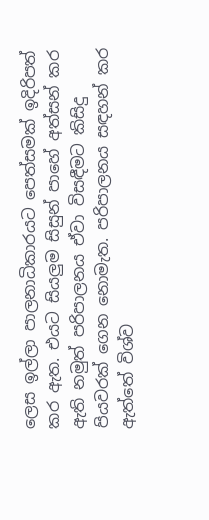ලෙස ඉල්ලා පාලනාධිකාරයට පෙත්සමක් ඉදිරිපත් කර ඇත. එයට සියලුම සිසුන් පාහේ අත්සන් කර ඇති නමුත් පරිපාලනය ඒවා විසඳීමට කිසිදු පියවරක් ගෙන නොමැත. පරිපාලනය සඳහන් කර ඇත්තේ විශ්ව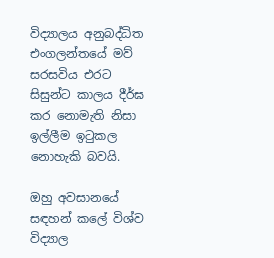විද්‍යාලය අනුබද්ධිත එංගලන්තයේ මව් සරසවිය එරට සිසුන්ට කාලය දීර්ඝ කර නොමැති නිසා ඉල්ලීම ඉටුකල නොහැකි බවයි.

ඔහු අවසානයේ සඳහන් කලේ විශ්ව විද්‍යාල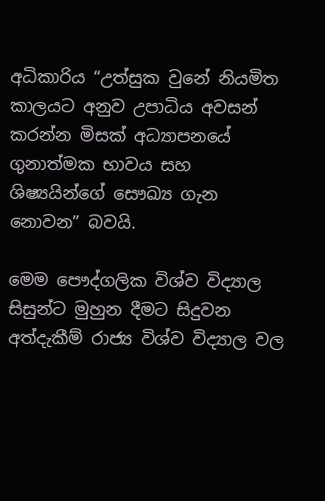අධිකාරිය “උත්සුක වුනේ නියමිත කාලයට අනුව උපාධිය අවසන් කරන්න මිසක් අධ්‍යාපනයේ ගුනාත්මක භාවය සහ ශිෂ්‍යයින්ගේ සෞඛ්‍ය ගැන නොවන” බවයි.

මෙම පෞද්ගලික විශ්ව විද්‍යාල සිසුන්ට මුහුන දීමට සිදුවන අත්දැකීම් රාජ්‍ය විශ්ව විද්‍යාල වල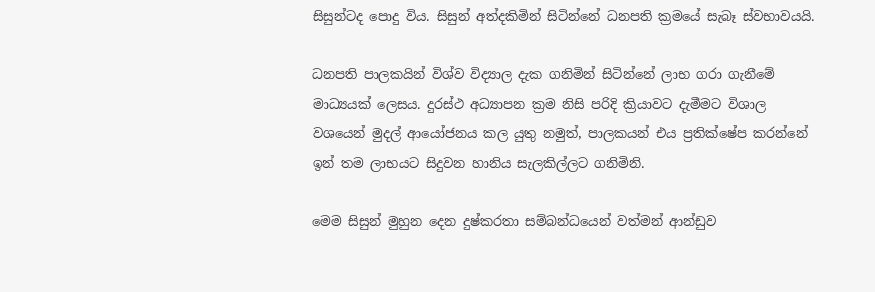සිසුන්ටද පොදු විය. සිසුන් අත්දකිමින් සිටින්නේ ධනපති ක්‍රමයේ සැබෑ ස්වභාවයයි.

ධනපති පාලකයින් විශ්ව විද්‍යාල දැක ගනිමින් සිටින්නේ ලාභ ගරා ගැනීමේ මාධ්‍යයක් ලෙසය. දුරස්ථ අධ්‍යාපන ක්‍රම නිසි පරිදි ක්‍රියාවට දැමීමට විශාල වශයෙන් මුදල් ආයෝජනය කල යුතු නමුත්, පාලකයන් එය ප්‍රතික්ෂේප කරන්නේ ඉන් තම ලාභයට සිදුවන හානිය සැලකිල්ලට ගනිමිනි.

මෙම සිසුන් මුහුන දෙන දුෂ්කරතා සම්බන්ධයෙන් වත්මන් ආන්ඩුව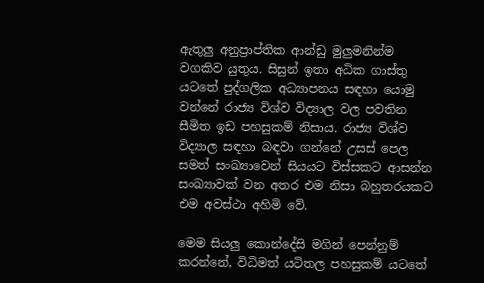ඇතුලු අනුප්‍රාප්තික ආන්ඩු මුලුමනින්ම වගකිව යුතුය. සිසුන් ඉතා අධික ගාස්තු යටතේ පුද්ගලික අධ්‍යාපනය සඳහා යොමු වන්නේ රාජ්‍ය විශ්ව විද්‍යාල වල පවතින සීමිත ඉඩ පහසුකම් නිසාය. රාජ්‍ය විශ්ව විද්‍යාල සඳහා බඳවා ගන්නේ උසස් පෙල සමත් සංඛ්‍යාවෙන් සියයට විස්සකට ආසන්න සංඛ්‍යාවක් වන අතර එම නිසා බහුතරයකට එම අවස්ථා අහිමි වේ.

මෙම සියලු කොන්දේසි මගින් පෙන්නුම් කරන්නේ, විධිමත් යටිතල පහසුකම් යටතේ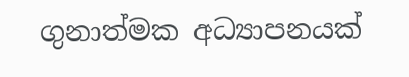ගුනාත්මක අධ්‍යාපනයක්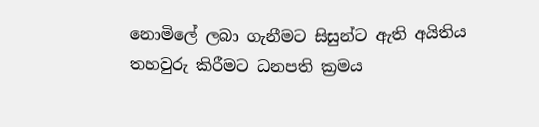නොමිලේ ලබා ගැනීමට සිසුන්ට ඇති අයිතිය තහවුරු කිරීමට ධනපති ක්‍රමය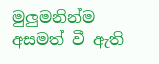මුලුමනින්ම අසමත් වී ඇති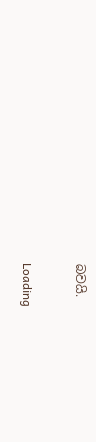බවයි.

Loading